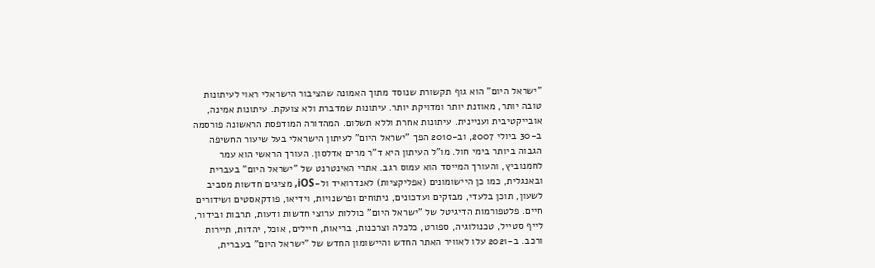"ישראל היום" הוא גוף תקשורת שנוסד מתוך האמונה שהציבור הישראלי ראוי לעיתונות טובה יותר, מאוזנת יותר ומדויקת יותר. עיתונות שמדברת ולא צועקת. עיתונות אמינה, אובייקטיבית ועניינית. עיתונות אחרת וללא תשלום. המהדורה המודפסת הראשונה פורסמה ב-30 ביולי 2007, וב-2010 הפך "ישראל היום" לעיתון הישראלי בעל שיעור החשיפה הגבוה ביותר בימי חול. מו"ל העיתון היא ד"ר מרים אדלסון. העורך הראשי הוא עמר לחמנוביץ, והעורך המייסד הוא עמוס רגב. אתרי האינטרנט של "ישראל היום" בעברית ובאנגלית, כמו כן היישומונים (אפליקציות) לאנדרואיד ול-iOS, מציגים חדשות מסביב לשעון, תוכן בלעדי, מבזקים ועדכונים, ניתוחים ופרשנויות, וידיאו, פודקאסטים ושידורים חיים. פלטפורמות הדיגיטל של "ישראל היום" כוללות ערוצי חדשות ודעות, תרבות ובידור, לייף סטייל, טכנולוגיה, ספורט, כלכלה וצרכנות, בריאות, חיילים, אוכל, יהדות, תיירות ורכב. ב-2021 עלו לאוויר האתר החדש והיישומון החדש של "ישראל היום" בעברית,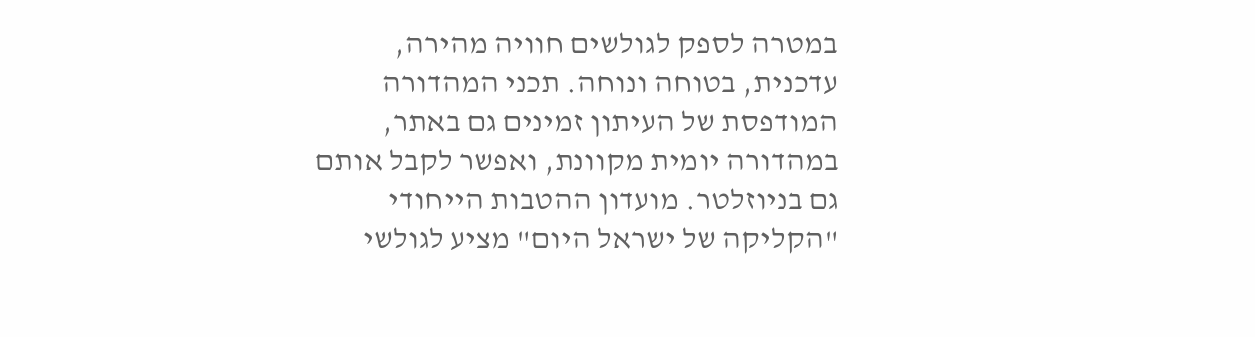במטרה לספק לגולשים חוויה מהירה, עדכנית, בטוחה ונוחה. תכני המהדורה המודפסת של העיתון זמינים גם באתר, במהדורה יומית מקוונת, ואפשר לקבל אותם גם בניוזלטר. מועדון ההטבות הייחודי "הקליקה של ישראל היום" מציע לגולשי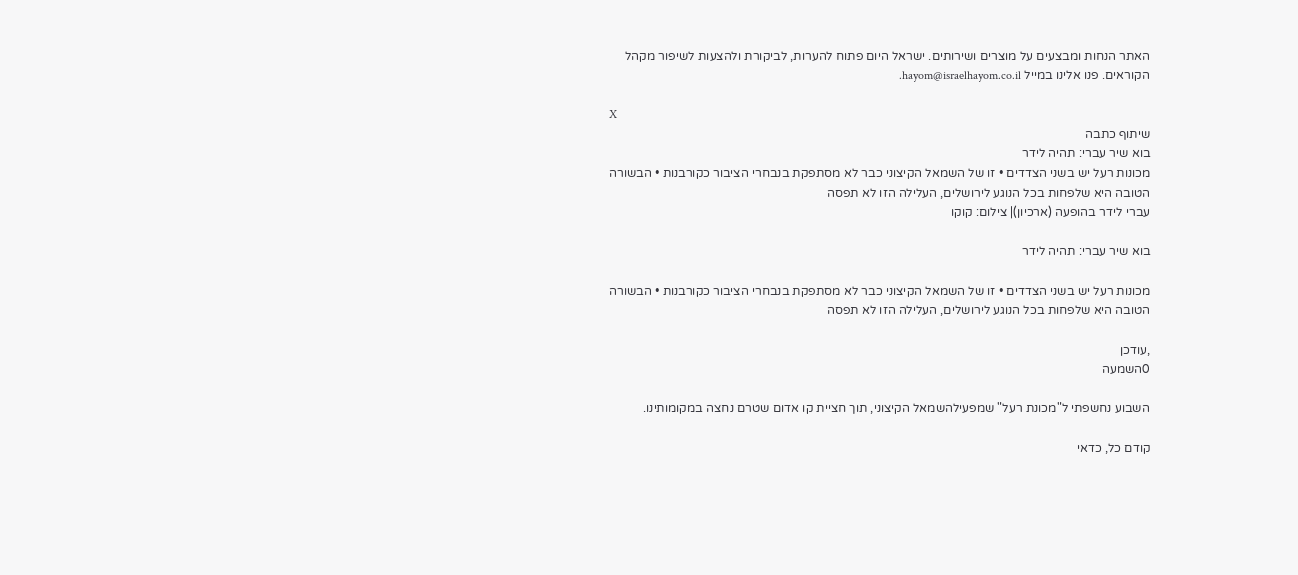האתר הנחות ומבצעים על מוצרים ושירותים. ישראל היום פתוח להערות, לביקורת ולהצעות לשיפור מקהל הקוראים. פנו אלינו במייל hayom@israelhayom.co.il.

X
שיתוף כתבה
בוא שיר עברי: תהיה לידר
מכונות רעל יש בשני הצדדים • זו של השמאל הקיצוני כבר לא מסתפקת בנבחרי הציבור כקורבנות • הבשורה הטובה היא שלפחות בכל הנוגע לירושלים, העלילה הזו לא תפסה
עברי לידר בהופעה (ארכיון)| צילום: קוקו

בוא שיר עברי: תהיה לידר

מכונות רעל יש בשני הצדדים • זו של השמאל הקיצוני כבר לא מסתפקת בנבחרי הציבור כקורבנות • הבשורה הטובה היא שלפחות בכל הנוגע לירושלים, העלילה הזו לא תפסה

,עודכן
0השמעה

השבוע נחשפתי ל"מכונת רעל" שמפעילהשמאל הקיצוני, תוך חציית קו אדום שטרם נחצה במקומותינו.

קודם כל, כדאי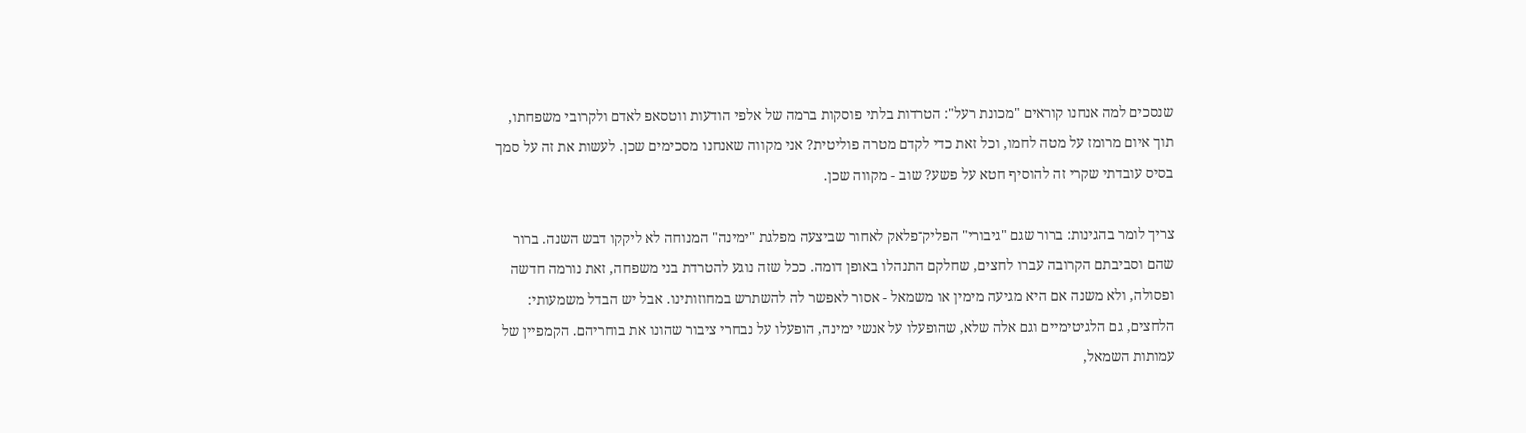שנסכים למה אנחנו קוראים "מכונת רעל": הטרדות בלתי פוסקות ברמה של אלפי הודעות ווטסאפ לאדם ולקרובי משפחתו, תוך איום מרומז על מטה לחמו, וכל זאת כדי לקדם מטרה פוליטית? אני מקווה שאנחנו מסכימים שכן. לעשות את זה על סמך בסיס עובדתי שקרי זה להוסיף חטא על פשע? שוב - מקווה שכן.

צריך לומר בהגינות: ברור שגם "גיבורי" הפליק־פלאק לאחור שביצעה מפלגת "ימינה" המנוחה לא ליקקו דבש השנה. ברור שהם וסביבתם הקרובה עברו לחצים, שחלקם התנהלו באופן דומה. ככל שזה נוגע להטרדת בני משפחה, זאת נורמה חדשה ופסולה, ולא משנה אם היא מגיעה מימין או משמאל - אסור לאפשר לה להשתרש במחוזותינו. אבל יש הבדל משמעותי: הלחצים, גם הלגיטימיים וגם אלה שלא, שהופעלו על אנשי ימינה, הופעלו על נבחרי ציבור שהונו את בוחריהם. הקמפיין של עמותות השמאל,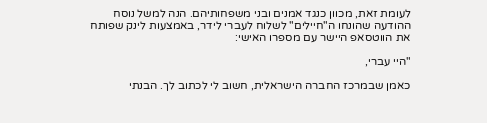לעומת זאת, מכוון כנגד אמנים ובני משפחותיהם. הנה למשל נוסח ההודעה שהונחו ה"חיילים" לשלוח לעברי לידר, באמצעות לינק שפותח את הווטסאפ היישר עם מספרו האישי:

"היי עברי,

כאמן שבמרכז החברה הישראלית, חשוב לי לכתוב לך. הבנתי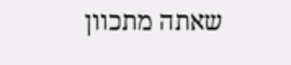שאתה מתכוון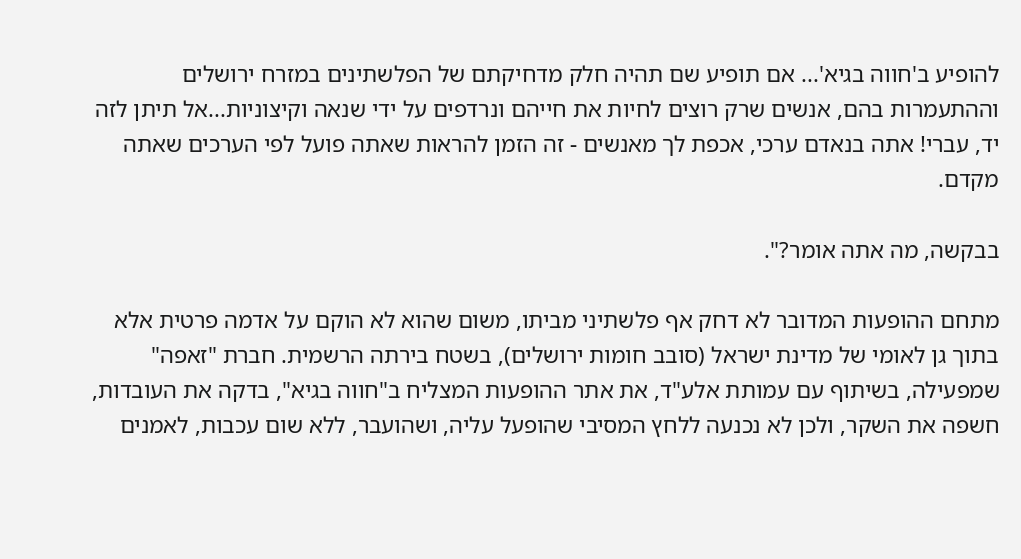להופיע ב'חווה בגיא'... אם תופיע שם תהיה חלק מדחיקתם של הפלשתינים במזרח ירושלים וההתעמרות בהם, אנשים שרק רוצים לחיות את חייהם ונרדפים על ידי שנאה וקיצוניות...אל תיתן לזה יד, עברי! אתה בנאדם ערכי, אכפת לך מאנשים - זה הזמן להראות שאתה פועל לפי הערכים שאתה מקדם.

בבקשה, מה אתה אומר?".

מתחם ההופעות המדובר לא דחק אף פלשתיני מביתו, משום שהוא לא הוקם על אדמה פרטית אלא בתוך גן לאומי של מדינת ישראל (סובב חומות ירושלים), בשטח בירתה הרשמית. חברת "זאפה" שמפעילה, בשיתוף עם עמותת אלע"ד, את אתר ההופעות המצליח ב"חווה בגיא", בדקה את העובדות, חשפה את השקר, ולכן לא נכנעה ללחץ המסיבי שהופעל עליה, ושהועבר, ללא שום עכבות, לאמנים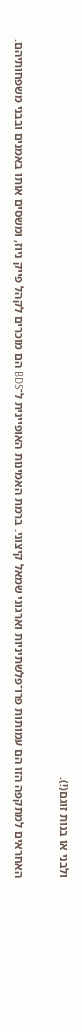ולבני או בנות זוגם(!).

האחראים למתקפה הזו הם עמותות פרו־פלשתיניות וארגוני שמאל קיצוני. ברמת האמינות האופיינית ל־BDS הם מוכרים לקהל פייק ניוז, ומשסים אותו באמנים ובבני משפחותיהם.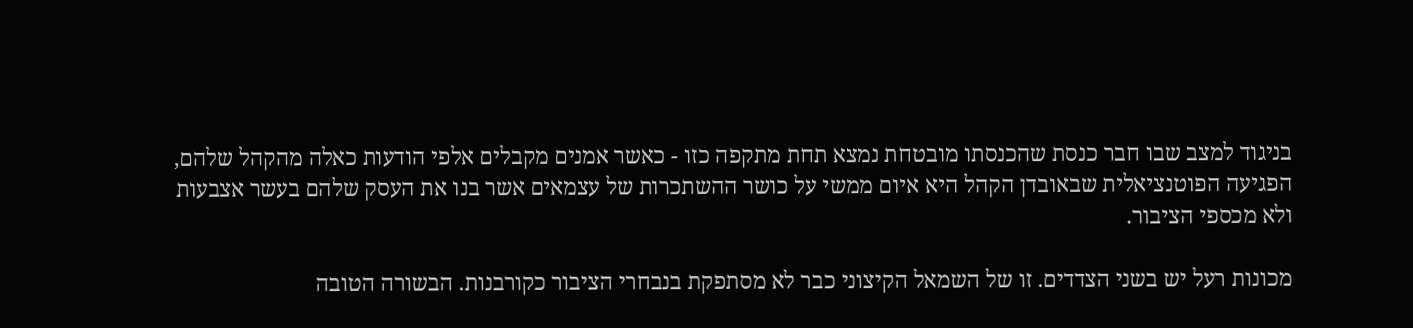בניגוד למצב שבו חבר כנסת שהכנסתו מובטחת נמצא תחת מתקפה כזו - כאשר אמנים מקבלים אלפי הודעות כאלה מהקהל שלהם, הפגיעה הפוטנציאלית שבאובדן הקהל היא איום ממשי על כושר ההשתכרות של עצמאים אשר בנו את העסק שלהם בעשר אצבעות ולא מכספי הציבור.

מכונות רעל יש בשני הצדדים. זו של השמאל הקיצוני כבר לא מסתפקת בנבחרי הציבור כקורבנות. הבשורה הטובה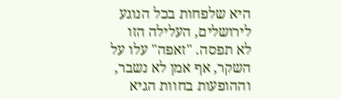היא שלפחות בכל הנוגע לירושלים, העלילה הזו לא תפסה. "זאפה" עלו על השקר, אף אמן לא נשבר, וההופעות בחוות הגיא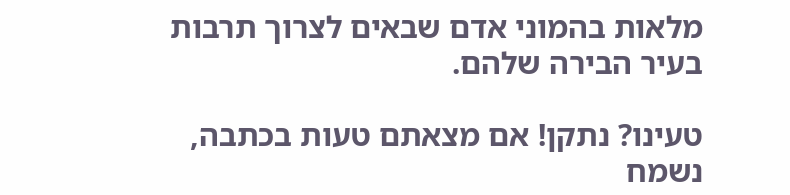מלאות בהמוני אדם שבאים לצרוך תרבות בעיר הבירה שלהם.

טעינו? נתקן! אם מצאתם טעות בכתבה, נשמח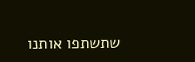שתשתפו אותנו